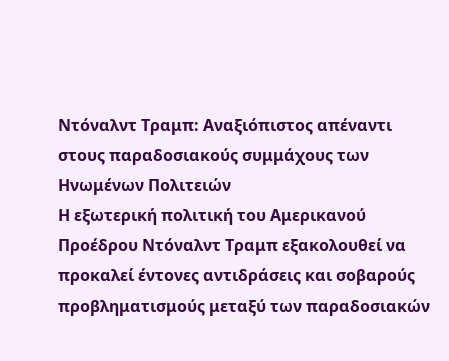Ντόναλντ Τραμπ: Αναξιόπιστος απέναντι στους παραδοσιακούς συμμάχους των Ηνωμένων Πολιτειών
Η εξωτερική πολιτική του Αμερικανού Προέδρου Ντόναλντ Τραμπ εξακολουθεί να προκαλεί έντονες αντιδράσεις και σοβαρούς προβληματισμούς μεταξύ των παραδοσιακών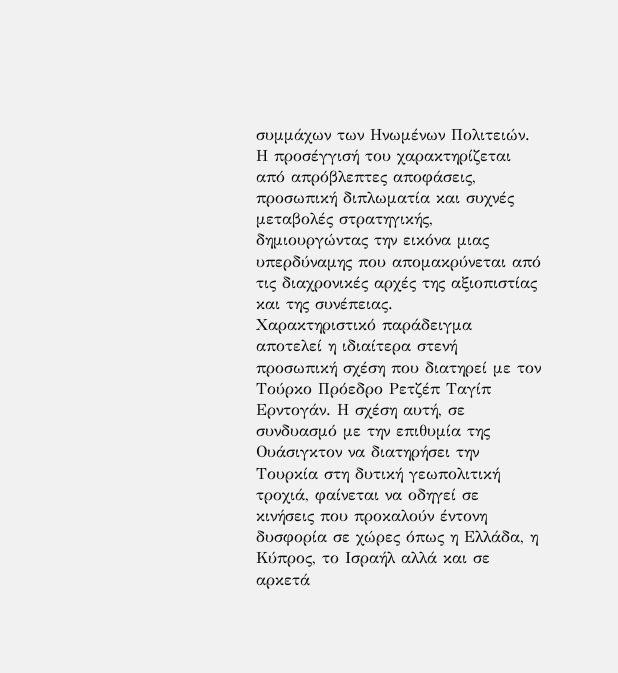συμμάχων των Ηνωμένων Πολιτειών. Η προσέγγισή του χαρακτηρίζεται από απρόβλεπτες αποφάσεις, προσωπική διπλωματία και συχνές μεταβολές στρατηγικής, δημιουργώντας την εικόνα μιας υπερδύναμης που απομακρύνεται από τις διαχρονικές αρχές της αξιοπιστίας και της συνέπειας.
Χαρακτηριστικό παράδειγμα αποτελεί η ιδιαίτερα στενή προσωπική σχέση που διατηρεί με τον Τούρκο Πρόεδρο Ρετζέπ Ταγίπ Ερντογάν. Η σχέση αυτή, σε συνδυασμό με την επιθυμία της Ουάσιγκτον να διατηρήσει την Τουρκία στη δυτική γεωπολιτική τροχιά, φαίνεται να οδηγεί σε κινήσεις που προκαλούν έντονη δυσφορία σε χώρες όπως η Ελλάδα, η Κύπρος, το Ισραήλ αλλά και σε αρκετά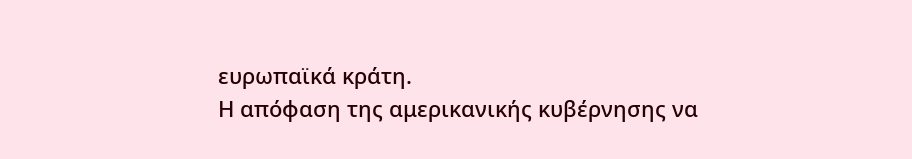ευρωπαϊκά κράτη.
Η απόφαση της αμερικανικής κυβέρνησης να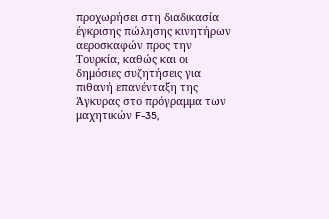προχωρήσει στη διαδικασία έγκρισης πώλησης κινητήρων αεροσκαφών προς την Τουρκία, καθώς και οι δημόσιες συζητήσεις για πιθανή επανένταξη της Άγκυρας στο πρόγραμμα των μαχητικών F-35,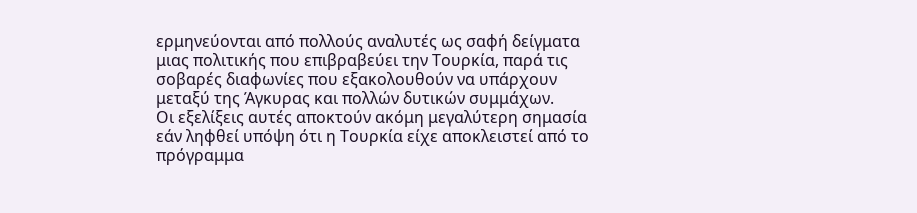ερμηνεύονται από πολλούς αναλυτές ως σαφή δείγματα μιας πολιτικής που επιβραβεύει την Τουρκία, παρά τις σοβαρές διαφωνίες που εξακολουθούν να υπάρχουν μεταξύ της Άγκυρας και πολλών δυτικών συμμάχων.
Οι εξελίξεις αυτές αποκτούν ακόμη μεγαλύτερη σημασία εάν ληφθεί υπόψη ότι η Τουρκία είχε αποκλειστεί από το πρόγραμμα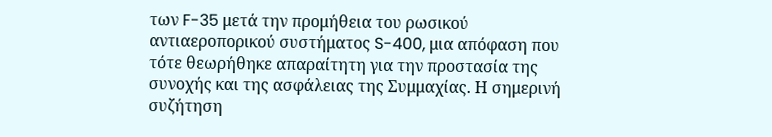των F-35 μετά την προμήθεια του ρωσικού αντιαεροπορικού συστήματος S-400, μια απόφαση που τότε θεωρήθηκε απαραίτητη για την προστασία της συνοχής και της ασφάλειας της Συμμαχίας. Η σημερινή συζήτηση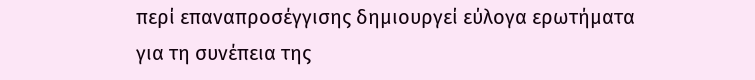περί επαναπροσέγγισης δημιουργεί εύλογα ερωτήματα για τη συνέπεια της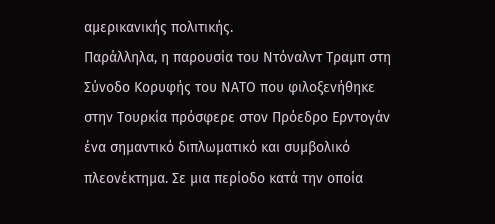αμερικανικής πολιτικής.
Παράλληλα, η παρουσία του Ντόναλντ Τραμπ στη Σύνοδο Κορυφής του ΝΑΤΟ που φιλοξενήθηκε στην Τουρκία πρόσφερε στον Πρόεδρο Ερντογάν ένα σημαντικό διπλωματικό και συμβολικό πλεονέκτημα. Σε μια περίοδο κατά την οποία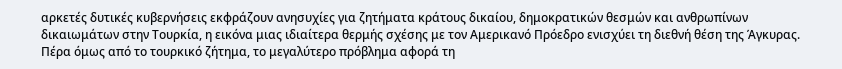αρκετές δυτικές κυβερνήσεις εκφράζουν ανησυχίες για ζητήματα κράτους δικαίου, δημοκρατικών θεσμών και ανθρωπίνων δικαιωμάτων στην Τουρκία, η εικόνα μιας ιδιαίτερα θερμής σχέσης με τον Αμερικανό Πρόεδρο ενισχύει τη διεθνή θέση της Άγκυρας.
Πέρα όμως από το τουρκικό ζήτημα, το μεγαλύτερο πρόβλημα αφορά τη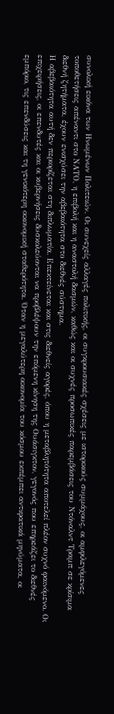συνολική εικόνα των Ηνωμένων Πολιτειών. Οι συνεχείς αλλαγές πολιτικής, οι συγκρουσιακές σχέσεις με ιστορικούς συμμάχους, οι αμφιλεγόμενες τοποθετήσεις απέναντι στο ΝΑΤΟ, η επιβολή και η αναστολή δασμών, καθώς και οι συχνές προσωπικές παρεμβάσεις του Ντόναλντ Τραμπ σε κρίσιμα διεθνή ζητήματα, έχουν ενισχύσει την αβεβαιότητα στο διεθνές σύστημα.
Η αβεβαιότητα αυτή δεν περιορίζεται στη διπλωματία. Επεκτείνεται και στις διεθνείς αγορές, όπου η μεταβλητότητα αποτελεί πλέον συχνό φαινόμενο. Οι επιχειρήσεις, οι επενδυτές και οι κυβερνήσεις δυσκολεύονται να προβλέψουν την επόμενη κίνηση της Ουάσιγκτον, γεγονός που επηρεάζει το διεθνές εμπόριο, τις επενδύσεις και τη γενικότερη οικονομική σταθερότητα. Όταν η μεγαλύτερη οικονομία του κόσμου εκπέμπει αντιφατικά μηνύματα, οι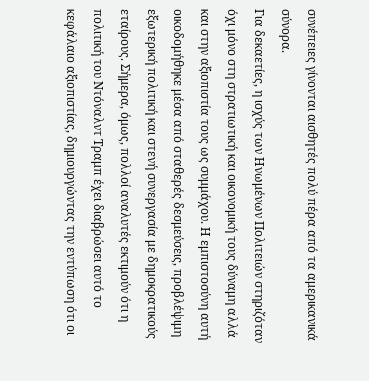συνέπειες γίνονται αισθητές πολύ πέρα από τα αμερικανικά σύνορα.
Για δεκαετίες, η ισχύς των Ηνωμένων Πολιτειών στηριζόταν όχι μόνο στη στρατιωτική και οικονομική τους δύναμη αλλά και στην αξιοπιστία τους ως συμμάχου. Η εμπιστοσύνη αυτή οικοδομήθηκε μέσα από σταθερές δεσμεύσεις, προβλέψιμη εξωτερική πολιτική και στενή συνεργασία με δημοκρατικούς εταίρους. Σήμερα, όμως, πολλοί αναλυτές εκτιμούν ότι η πολιτική του Ντόναλντ Τραμπ έχει διαβρώσει αυτό το κεφάλαιο αξιοπιστίας, δημιουργώντας την εντύπωση ότι οι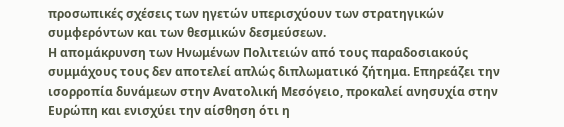προσωπικές σχέσεις των ηγετών υπερισχύουν των στρατηγικών συμφερόντων και των θεσμικών δεσμεύσεων.
Η απομάκρυνση των Ηνωμένων Πολιτειών από τους παραδοσιακούς συμμάχους τους δεν αποτελεί απλώς διπλωματικό ζήτημα. Επηρεάζει την ισορροπία δυνάμεων στην Ανατολική Μεσόγειο, προκαλεί ανησυχία στην Ευρώπη και ενισχύει την αίσθηση ότι η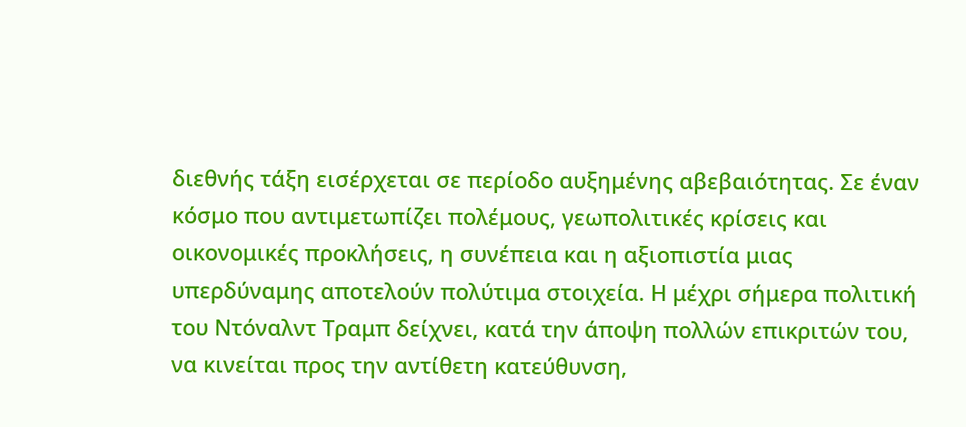διεθνής τάξη εισέρχεται σε περίοδο αυξημένης αβεβαιότητας. Σε έναν κόσμο που αντιμετωπίζει πολέμους, γεωπολιτικές κρίσεις και οικονομικές προκλήσεις, η συνέπεια και η αξιοπιστία μιας υπερδύναμης αποτελούν πολύτιμα στοιχεία. Η μέχρι σήμερα πολιτική του Ντόναλντ Τραμπ δείχνει, κατά την άποψη πολλών επικριτών του, να κινείται προς την αντίθετη κατεύθυνση,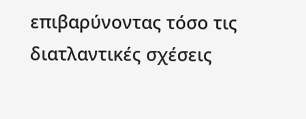επιβαρύνοντας τόσο τις διατλαντικές σχέσεις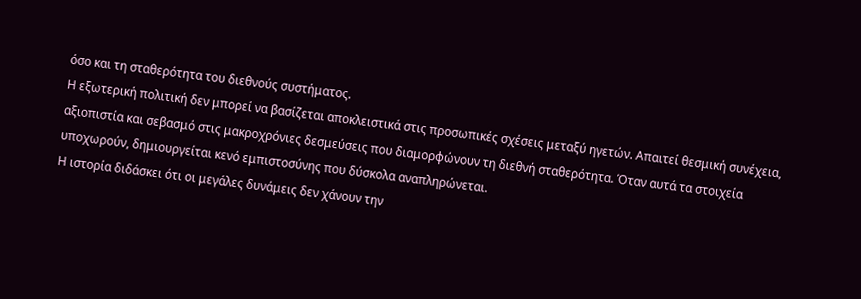όσο και τη σταθερότητα του διεθνούς συστήματος.
Η εξωτερική πολιτική δεν μπορεί να βασίζεται αποκλειστικά στις προσωπικές σχέσεις μεταξύ ηγετών. Απαιτεί θεσμική συνέχεια, αξιοπιστία και σεβασμό στις μακροχρόνιες δεσμεύσεις που διαμορφώνουν τη διεθνή σταθερότητα. Όταν αυτά τα στοιχεία υποχωρούν, δημιουργείται κενό εμπιστοσύνης που δύσκολα αναπληρώνεται.
Η ιστορία διδάσκει ότι οι μεγάλες δυνάμεις δεν χάνουν την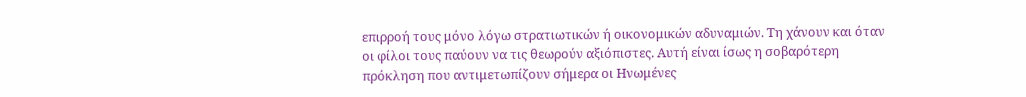επιρροή τους μόνο λόγω στρατιωτικών ή οικονομικών αδυναμιών. Τη χάνουν και όταν οι φίλοι τους παύουν να τις θεωρούν αξιόπιστες. Αυτή είναι ίσως η σοβαρότερη πρόκληση που αντιμετωπίζουν σήμερα οι Ηνωμένες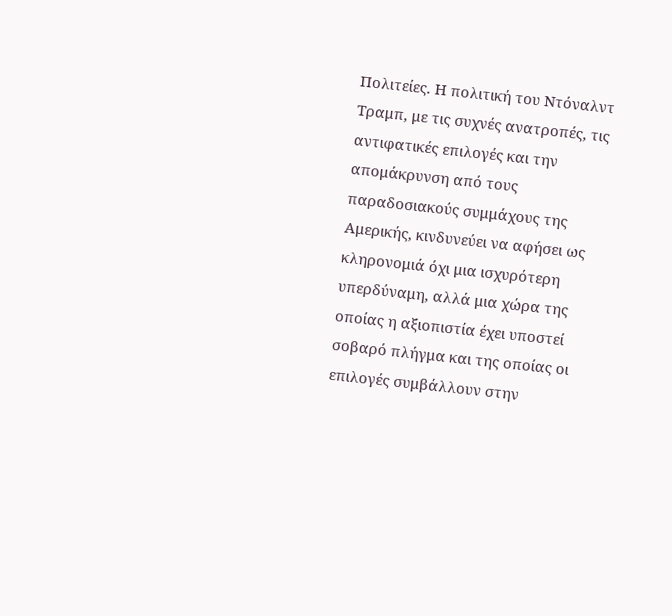Πολιτείες. Η πολιτική του Ντόναλντ Τραμπ, με τις συχνές ανατροπές, τις αντιφατικές επιλογές και την απομάκρυνση από τους παραδοσιακούς συμμάχους της Αμερικής, κινδυνεύει να αφήσει ως κληρονομιά όχι μια ισχυρότερη υπερδύναμη, αλλά μια χώρα της οποίας η αξιοπιστία έχει υποστεί σοβαρό πλήγμα και της οποίας οι επιλογές συμβάλλουν στην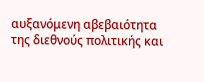αυξανόμενη αβεβαιότητα της διεθνούς πολιτικής και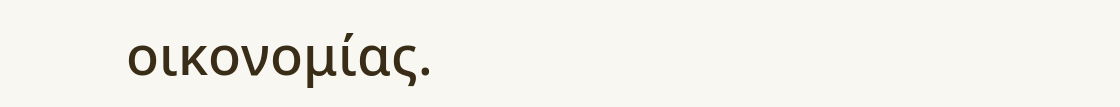οικονομίας.